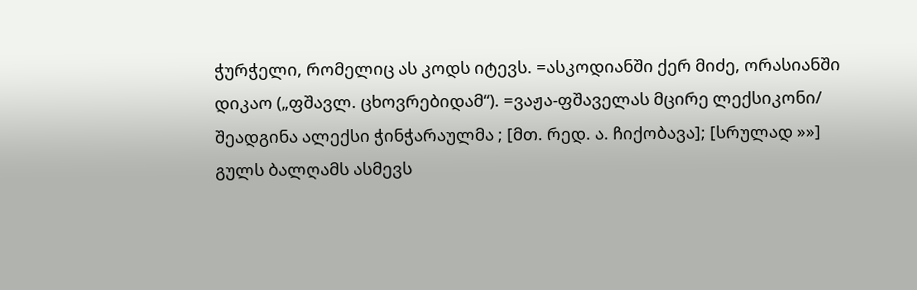ჭურჭელი, რომელიც ას კოდს იტევს. =ასკოდიანში ქერ მიძე, ორასიანში დიკაო („ფშავლ. ცხოვრებიდამ“). =ვაჟა-ფშაველას მცირე ლექსიკონი/ შეადგინა ალექსი ჭინჭარაულმა ; [მთ. რედ. ა. ჩიქობავა]; [სრულად »»]
გულს ბალღამს ასმევს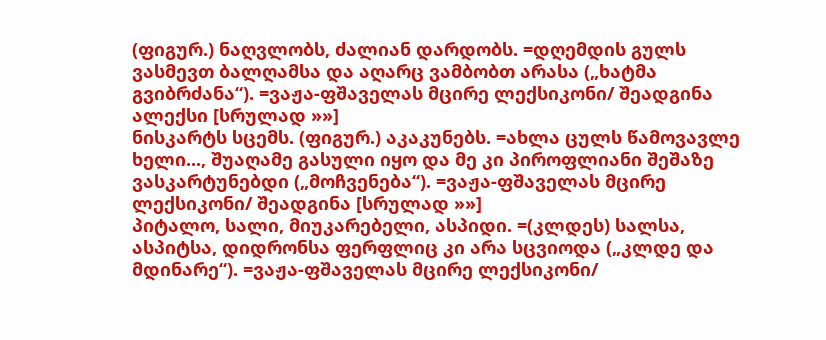(ფიგურ.) ნაღვლობს, ძალიან დარდობს. =დღემდის გულს ვასმევთ ბალღამსა და აღარც ვამბობთ არასა („ხატმა გვიბრძანა“). =ვაჟა-ფშაველას მცირე ლექსიკონი/ შეადგინა ალექსი [სრულად »»]
ნისკარტს სცემს. (ფიგურ.) აკაკუნებს. =ახლა ცულს წამოვავლე ხელი..., შუაღამე გასული იყო და მე კი პიროფლიანი შეშაზე ვასკარტუნებდი („მოჩვენება“). =ვაჟა-ფშაველას მცირე ლექსიკონი/ შეადგინა [სრულად »»]
პიტალო, სალი, მიუკარებელი, ასპიდი. =(კლდეს) სალსა, ასპიტსა, დიდრონსა ფერფლიც კი არა სცვიოდა („კლდე და მდინარე“). =ვაჟა-ფშაველას მცირე ლექსიკონი/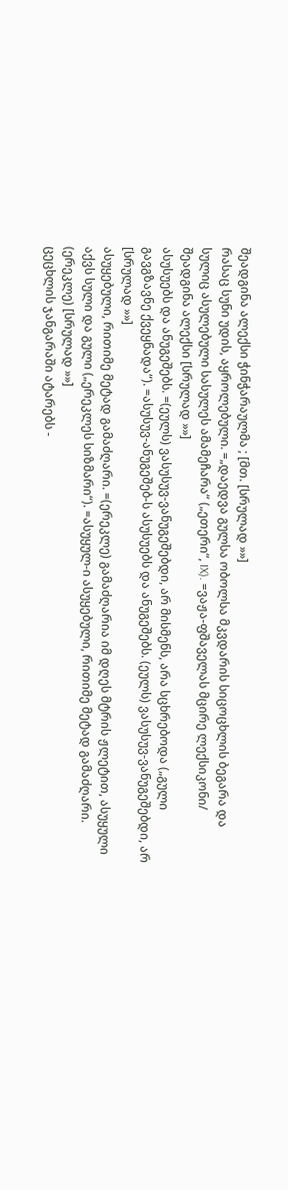შეადგინა ალექსი ჭინჭარაულმა ; [მთ. [სრულად »»]
რასაც სუნი უდის, აყროლებული. =„დაედვა გულსა ობოლსა მკვდარის სიცოცხლის ბეგარა და სულიც ასულებული სასულეს ამამეჩარა“ („ეთერი“, IX). =ვაჟა-ფშაველას მცირე ლექსიკონი/ შეადგინა ალექსი [სრულად »»]
ასუსუებს და ანუგეშებს. =(ეულს) ვასუსუვ-ვანუგეშებდი, არ მისმენს, არა სცხრებოდა („გული გავგზავნე ქვეყნადა“). =ასუსუვ-ანუგეშებ-ს ასუსუებს და ანუგეშებს. (ეულს) ვასუსუვ-ვანუგეშებდი, არ [სრულად »»]
ასუყებული, რითიმე მეტად გამაძღარი. =(ერეკლე) გამაძღარია იმ დღეს მტრის ჟლეტით, ასუყული აქვს სული და გული („ერეკლეს სიზმარი“). =ასუყულ-ი ასუყებული, რითიმე მეტად გამაძღარი. (ერეკლე) [სრულად »»]
ცეცხლის ჯანგარაში ატარებს -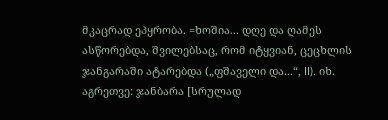მკაცრად ეპყრობა. =ხოშია... დღე და ღამეს ასწორებდა, შვილებსაც, რომ იტყვიან, ცეცხლის ჯანგარაში ატარებდა („ფშაველი და...“, II). იხ. აგრეთვე: ჯანბარა [სრულად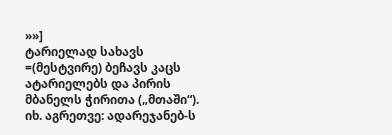»»]
ტარიელად სახავს =(მესტვირე) ბეჩავს კაცს ატარიელებს და პირის მბანელს ჭირითა („მთაში“). იხ. აგრეთვე: ადარეჯანებ-ს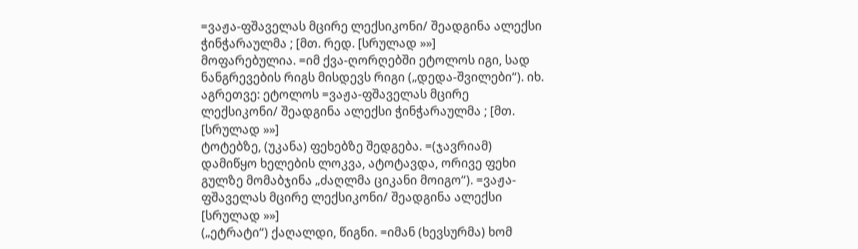=ვაჟა-ფშაველას მცირე ლექსიკონი/ შეადგინა ალექსი ჭინჭარაულმა ; [მთ. რედ. [სრულად »»]
მოფარებულია. =იმ ქვა-ღორღებში ეტოლოს იგი, სად ნანგრევების რიგს მისდევს რიგი („დედა-შვილები“). იხ. აგრეთვე: ეტოლოს =ვაჟა-ფშაველას მცირე ლექსიკონი/ შეადგინა ალექსი ჭინჭარაულმა ; [მთ. [სრულად »»]
ტოტებზე, (უკანა) ფეხებზე შედგება. =(ჯავრიამ) დამიწყო ხელების ლოკვა, ატოტავდა, ორივე ფეხი გულზე მომაბჯინა „ძაღლმა ციკანი მოიგო“). =ვაჟა-ფშაველას მცირე ლექსიკონი/ შეადგინა ალექსი [სრულად »»]
(„ეტრატი“) ქაღალდი, წიგნი. =იმან (ხევსურმა) ხომ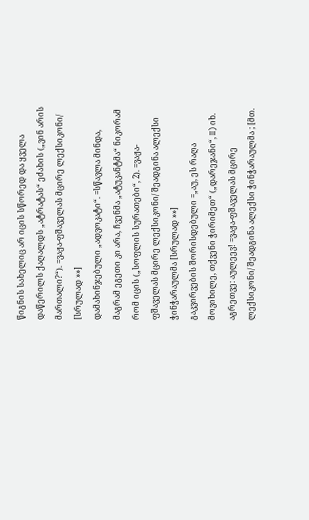წიგნის სახელიც არ იცის სწორედ და ყველა დაწერილს ქაღალდს „ატრატას“ ეძახის („ვინ არის მართალი?“). =ვაჟა-ფშაველას მცირე ლექსიკონი/ [სრულად »»]
დამახინჯებული „ადვოკატი“. =სწავლა მინდა, მაგრამ ეგეთი კი არა, ჩვენმა „ატუკანტმა“ ნიკორამ რომ იცის („სოფლის სურათები“, 2). =ვაჟა-ფშაველას მცირე ლექსიკონი/ შეადგინა ალექსი ჭინჭარაულმა [სრულად »»]
გაკვირვების შორისდებული =„აუ, ეს რაღა მოვიხილე, თქვენი ჭირიმეთ“ („დარეჯანი“, II) იხ. აგრეთვე: აულეევ! =ვაჟა-ფშაველას მცირე ლექსიკონი/ შეადგინა ალექსი ჭინჭარაულმა ; [მთ.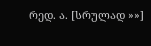რედ. ა. [სრულად »»]